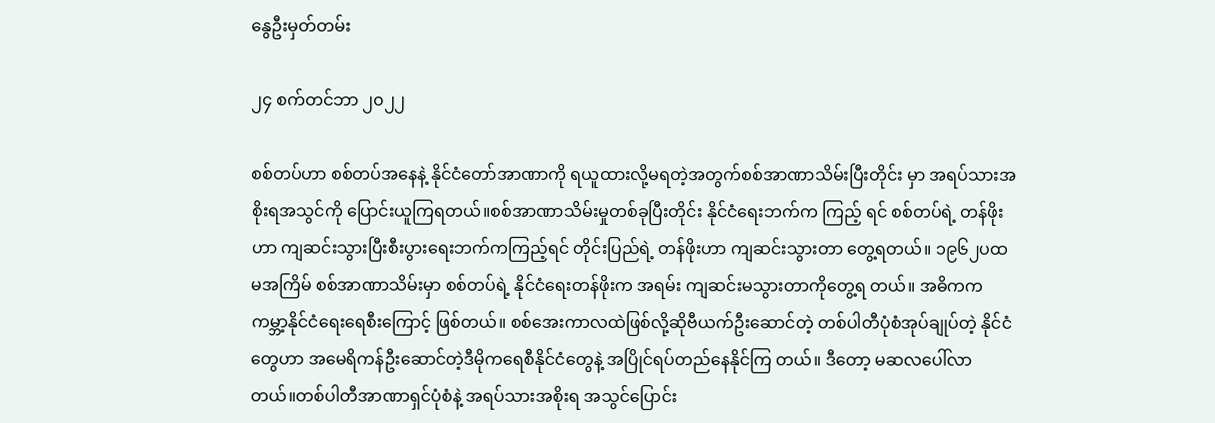နွေဦးမှတ်တမ်း

၂၄ စက်တင်ဘာ ၂၀၂၂

စစ်တပ်ဟာ စစ်တပ်အနေနဲ့ နိုင်ငံတော်အာဏာကို ရယူထားလို့မရတဲ့အတွက်စစ်အာဏာသိမ်းပြီးတိုင်း မှာ အရပ်သားအစိုးရအသွင်ကို ပြောင်းယူကြရတယ်။စစ်အာဏာသိမ်းမှုတစ်ခုပြီးတိုင်း နိုင်ငံရေးဘက်က ကြည့် ရင် စစ်တပ်ရဲ့ တန်ဖိုးဟာ ကျဆင်းသွားပြီးစီးပွားရေးဘက်ကကြည့်ရင် တိုင်းပြည်ရဲ့ တန်ဖိုးဟာ ကျဆင်းသွားတာ တွေ့ရတယ်။ ၁၉၆၂ပထမအကြိမ် စစ်အာဏာသိမ်းမှာ စစ်တပ်ရဲ့ နိုင်ငံရေးတန်ဖိုးက အရမ်း ကျဆင်းမသွားတာကိုတွေ့ရ တယ်။ အဓိကက ကမ္ဘာ့နိုင်ငံရေးရေစီးကြောင့် ဖြစ်တယ်။ စစ်အေးကာလထဲဖြစ်လို့ဆိုဗီယက်ဦးဆောင်တဲ့ တစ်ပါတီပုံစံအုပ်ချုပ်တဲ့ နိုင်ငံတွေဟာ အမေရိကန်ဦး‌ဆောင်တဲ့ဒီမိုကရေစီနိုင်ငံတွေနဲ့ အပြိုင်ရပ်တည်နေနိုင်ကြ တယ်။ ဒီတော့ မဆလပေါ်လာတယ်။တစ်ပါတီအာဏာရှင်ပုံစံနဲ့ အရပ်သားအစိုးရ အသွင်ပြောင်း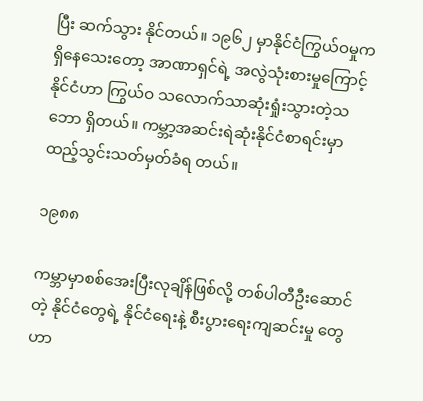ပြီး ဆက်သွား နိုင်တယ်။ ၁၉၆၂ မှာနိုင်ငံကြွယ်ဝမှုက ရှိနေသေးတော့ အာဏာရှင်ရဲ့ အလွဲသုံးစားမှုကြောင့်  နိုင်ငံဟာ ကြွယ်ဝ သလောက်သာဆုံးရှုံးသွားတဲ့သဘော ရှိတယ်။ ကမ္ဘာ့အဆင်းရဲဆုံးနိုင်ငံစာရင်းမှာ ထည့်သွင်းသတ်မှတ်ခံရ တယ်။

၁၉၈၈

ကမ္ဘာမှာစစ်အေးပြီးလုချိန်ဖြစ်လို့ တစ်ပါတီဦးဆောင်တဲ့ နိုင်ငံတွေရဲ့ နိုင်ငံရေးနဲ့ စီးပွားရေးကျဆင်းမှု တွေဟာ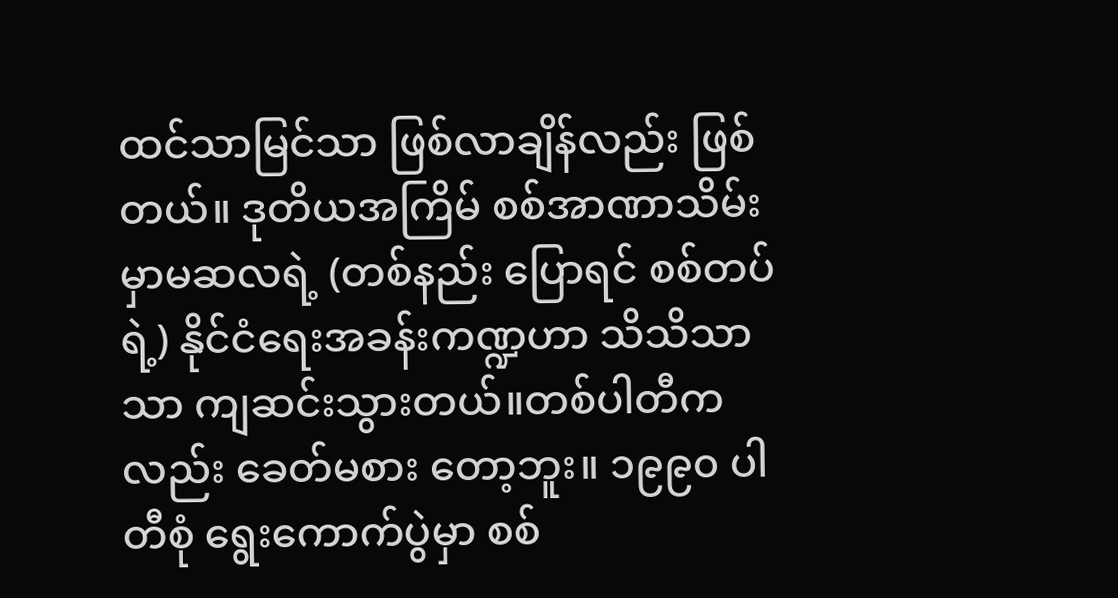ထင်သာမြင်သာ ဖြစ်လာချိန်လည်း ဖြစ်တယ်။ ဒုတိယအကြိမ် စစ်အာဏာသိမ်းမှာမဆလရဲ့ (တစ်နည်း ပြောရင် စစ်တပ်ရဲ့) နိုင်ငံရေးအခန်းကဏ္ဍဟာ သိသိသာသာ ကျဆင်းသွားတယ်။တစ်ပါတီကလည်း ခေတ်မစား တော့ဘူး။ ၁၉၉၀ ပါတီစုံ ရွေးကောက်ပွဲမှာ စစ်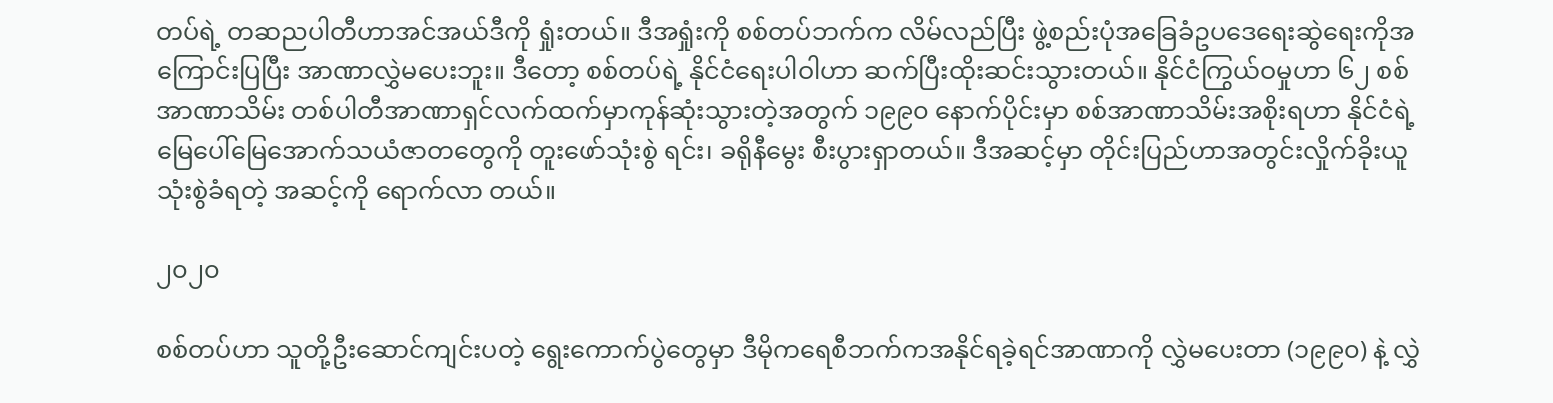တပ်ရဲ့ တဆညပါတီဟာအင်အယ်ဒီကို ရှုံးတယ်။ ဒီအရှုံးကို စစ်တပ်ဘက်က လိမ်လည်ပြီး ဖွဲ့စည်းပုံအခြေခံဥပဒေ‌ရေးဆွဲရေးကိုအကြောင်းပြပြီး အာဏာလွှဲမပေးဘူး။ ဒီတော့ စစ်တပ်ရဲ့ နိုင်ငံရေးပါဝါဟာ ဆက်ပြီးထိုးဆင်းသွားတယ်။ နိုင်ငံကြွယ်ဝမှုဟာ ၆၂ စစ်အာဏာသိမ်း တစ်ပါတီအာဏာရှင်လက်ထက်မှာကုန်ဆုံးသွားတဲ့အတွက် ၁၉၉၀ နောက်ပိုင်းမှာ စစ်အာဏာသိမ်းအစိုးရဟာ နိုင်ငံရဲ့ မြေပေါ်မြေအောက်သယံဇာတတွေကို တူးဖော်သုံးစွဲ ရင်း၊ ခရိုနီမွေး စီးပွားရှာတယ်။ ဒီအဆင့်မှာ တိုင်းပြည်ဟာအတွင်းလှိုက်ခိုးယူသုံးစွဲခံရတဲ့ အဆင့်ကို ရောက်လာ တယ်။

၂၀၂၀

စစ်တပ်ဟာ သူတို့ဦးဆောင်ကျင်းပတဲ့ ရွေးကောက်ပွဲတွေမှာ ဒီမိုကရေစီဘက်ကအနိုင်ရခဲ့ရင်အာဏာကို လွှဲမပေးတာ (၁၉၉၀) နဲ့ လွှဲ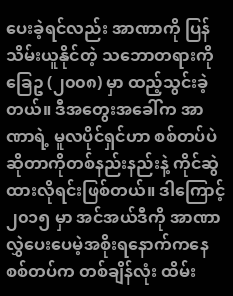ပေးခဲ့ရင်လည်း အာဏာကို ပြန်သိမ်းယူနိုင်တဲ့ သဘောတရားကိုခြေဥ (၂၀၀၈) မှာ ထည့်သွင်းခဲ့တယ်။ ဒီအတွေးအခေါ်က အာဏာရဲ့ မူလပိုင်ရှင်ဟာ စစ်တပ်ပဲဆိုတာကိုတစ်နည်းနည်းနဲ့ ကိုင်ဆွဲ ထားလိုရင်းဖြစ်တယ်။ ဒါ‌ကြောင့် ၂၀၁၅ မှာ အင်အယ်ဒီကို အာဏာလွှဲပေးပေမဲ့အစိုးရနောက်ကနေ စစ်တပ်က တစ်ချိန်လုံး ထိမ်း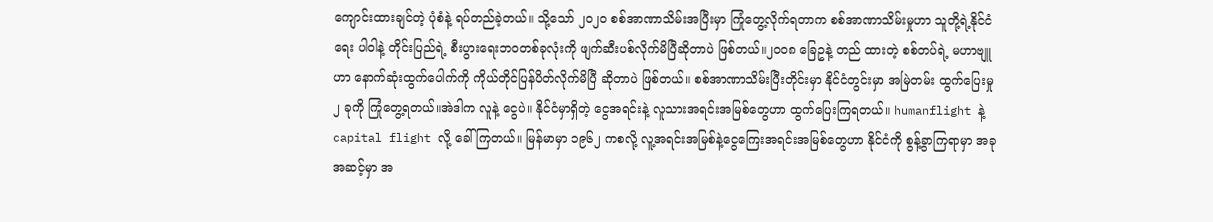ကျောင်းထားချင်တဲ့ ပုံစံနဲ့ ရပ်တည်ခဲ့တယ်။ သို့သော် ၂၀၂၀ စစ်အာဏာသိမ်းအပြီးမှာ ကြုံတွေ့လိုက်ရတာက စစ်အာဏာသိမ်းမှုဟာ သူတို့ရဲ့နိုင်ငံရေး ပါဝါနဲ့ တိုင်းပြည်ရဲ့ စီးပွားရေးဘဝတစ်ခုလုံးကို ဖျက်ဆီးပစ်လိုက်မိပြီဆိုတာပဲ ဖြစ်တယ်။၂၀၀၈ ခြေဥနဲ့ တည် ထားတဲ့ စစ်တပ်ရဲ့ မဟာဗျူဟာ နောက်ဆုံးထွက်ပေါက်ကို ကိုယ်တိုင်ပြန်ပိတ်လိုက်မိပြီ ဆိုတာပဲ ဖြစ်တယ်။ စစ်အာဏာသိမ်းပြီးတိုင်းမှာ နိုင်ငံတွင်းမှာ အမြဲတမ်း ထွက်ပြေးမှု ၂ ခုကို ကြုံတွေ့ရတယ်။အဲဒါက လူနဲ့ ငွေပဲ။ နိုင်ငံမှာရှိတဲ့ ငွေအရင်းနဲ့ လူသားအရင်းအမြစ်တွေဟာ ထွက်ပြေးကြရတယ်။ humanflight နဲ့ capital flight လို့ ခေါ်ကြတယ်။ မြန်မာမှာ ၁၉၆၂ ကစလို့ လူ့အရင်းအမြစ်နဲ့ငွေကြေးအရင်းအမြစ်တွေဟာ နိုင်ငံကို စွန့်ခွာကြရာမှာ အခုအဆင့်မှာ အ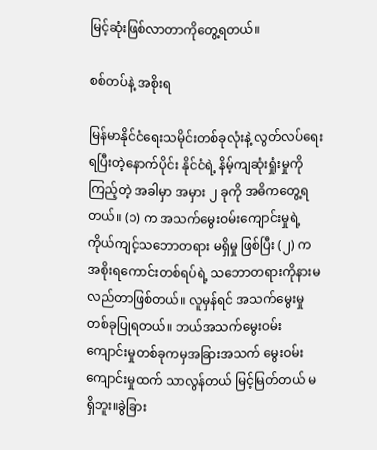မြင့်ဆုံးဖြစ်လာတာကိုတွေ့ရတယ်။

စစ်တပ်နဲ့ အစိုးရ

မြန်မာနိုင်ငံရေးသမိုင်းတစ်ခုလုံးနဲ့ လွတ်လပ်ရေးရပြီးတဲ့နောက်ပိုင်း နိုင်ငံရဲ့ နိမ့်ကျဆုံးရှုံးမှုကိုကြည့်တဲ့ အခါမှာ အမှား ၂ ခုကို အဓိကတွေ့ရတယ်။ (၁) က အသက်မွေးဝမ်းကျောင်းမှုရဲ့ကိုယ်ကျင့်သဘောတရား မရှိမှု ဖြစ်ပြီး (၂) က အစိုးရကောင်းတစ်ရပ်ရဲ့ သ‌ဘောတရားကိုနားမလည်တာဖြစ်တယ်။ လူမှန်ရင် အသက်မွေးမှုတစ်ခုပြုရတယ်။ ဘယ်အသက်မွေးဝမ်းကျောင်းမှုတစ်ခုကမှအခြားအသက် မွေးဝမ်းကျောင်းမှုထက် သာလွန်တယ် မြင့်မြတ်တယ် မရှိဘူး။ခွဲခြား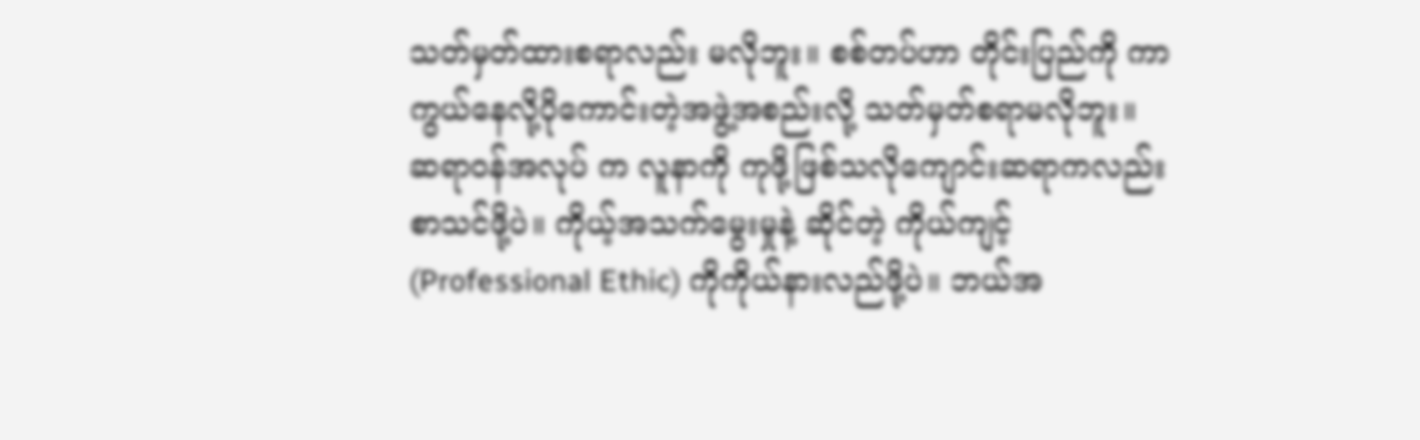သတ်မှတ်ထားစရာလည်း မလိုဘူး။ စစ်တပ်ဟာ တိုင်းပြည်ကို ကာကွယ်နေလို့ပိုကောင်းတဲ့အဖွဲ့အစည်းလို့ သတ်မှတ်စရာမလိုဘူး။ ဆရာဝန်အလုပ် က လူနာကို ကုဖို့ဖြစ်သလိုကျောင်းဆရာကလည်း စာသင်ဖို့ပဲ။ ကိုယ့်အသက်မွေးမှုနဲ့ ဆိုင်တဲ့ ကိုယ်ကျင့် (Professional Ethic) ကိုကိုယ်နားလည်ဖို့ပဲ။ ဘယ်အ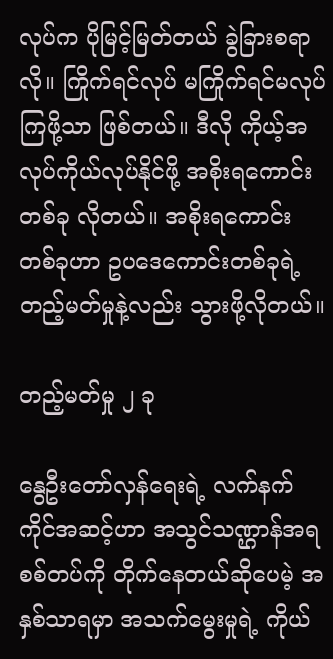လုပ်က ပိုမြင့်မြတ်တယ် ခွဲခြားစရာလို။ ကြိုက်ရင်လုပ် မကြိုက်ရင်မလုပ်ကြဖို့သာ ဖြစ်တယ်။ ဒီလို ကိုယ့်အလုပ်ကိုယ်လုပ်နိုင်ဖို့ အစိုးရကောင်းတစ်ခု လိုတယ်။ အစိုးရကောင်းတစ်ခုဟာ ဥပဒေကောင်းတစ်ခုရဲ့ တည့်မတ်မှုနဲ့လည်း သွားဖို့လိုတယ်။

တည့်မတ်မှု ၂ ခု

နွေဦးတော်လှန်ရေးရဲ့ လက်နက်ကိုင်အဆင့်ဟာ အသွင်သဏ္ဌာန်အရ စစ်တပ်ကို တိုက်နေတယ်ဆိုပေမဲ့ အနှစ်သာရမှာ အသက်မွေးမှုရဲ့ ကိုယ်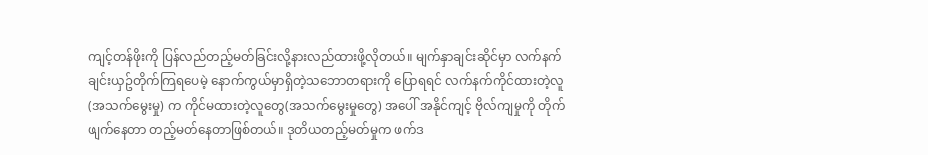ကျင့်တန်ဖိုးကို ပြန်လည်တည့်မတ်ခြင်းလို့နားလည်ထားဖို့လိုတယ်။ မျက်နှာချင်းဆိုင်မှာ လက်နက်ချင်းယှဥ်တိုက်ကြရပေမဲ့ နောက်ကွယ်မှာရှိတဲ့သဘောတရားကို ပြောရရင် လက်နက်ကိုင်ထားတဲ့လူ (အသက်မွေးမှု) က ကိုင်မထားတဲ့လူတွေ(အသက်မွေးမှုတွေ) အပေါ် အနိုင်ကျင့် ဗိုလ်ကျမှုကို တိုက်ဖျက်နေတာ တည့်မတ်နေတာဖြစ်တယ်။ ဒုတိယတည့်မတ်မှုက ဖက်ဒ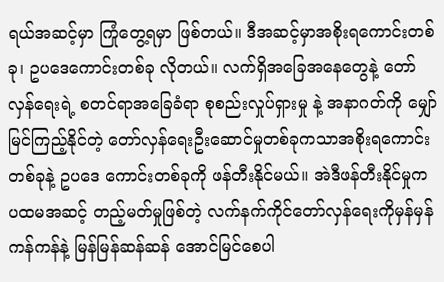ရယ်အဆင့်မှာ ကြုံတွေ့ရမှာ ဖြစ်တယ်။ ဒီအဆင့်မှာအစိုးရကောင်းတစ်ခု၊ ဥပဒေကောင်းတစ်ခု လိုတယ်။ လက်ရှိအခြေအနေတွေနဲ့ တော်လှန်ရေးရဲ့ စတင်ရာအခြေခံရာ စုစည်းလှုပ်ရှားမှု နဲ့ အနာဂတ်ကို မျှော်မြင်ကြည့်နိုင်တဲ့ တော်လှန်ရေးဦးဆောင်မှုတစ်ခုကသာအစိုးရကောင်းတစ်ခုနဲ့ ဥပဒေ ကောင်းတစ်ခုကို ဖန်တီးနိုင်မယ်။ အဲဒီဖန်တီးနိုင်မှုက ပထမအဆင့် တည့်မတ်မှုဖြစ်တဲ့ လက်နက်ကိုင်တော်လှန်ရေးကိုမှန်မှန်ကန်ကန်နဲ့ မြန်မြန်ဆန်ဆန် အောင်မြင်စေပါ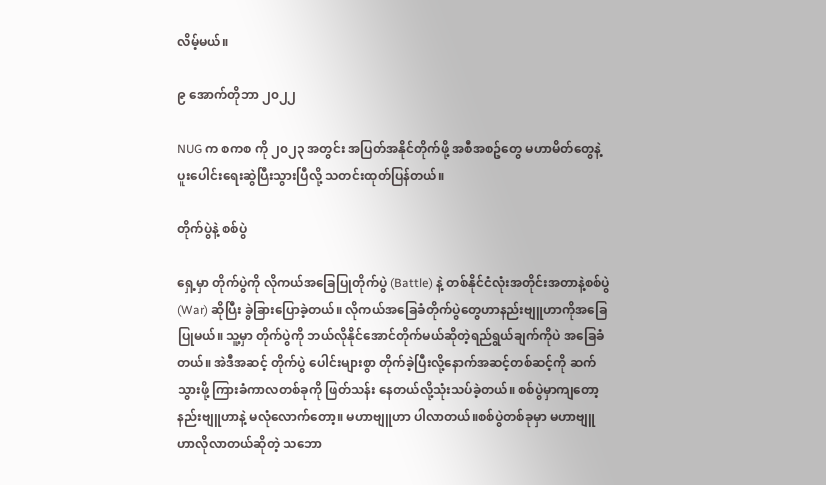လိမ့်မယ်။

၉ အောက်တိုဘာ ၂၀၂၂

NUG က စကစ ကို ၂၀၂၃ အတွင်း အပြတ်အနိုင်တိုက်ဖို့ အစီအစဥ်တွေ မဟာမိတ်တွေနဲ့ပူးပေါင်းရေးဆွဲပြီးသွားပြီလို့ သတင်းထုတ်ပြန်တယ်။

တိုက်ပွဲနဲ့ စစ်ပွဲ

ရှေ့မှာ တိုက်ပွဲကို လိုကယ်အခြေပြုတိုက်ပွဲ (Battle) နဲ့ တစ်နိုင်ငံလုံးအတိုင်းအတာနဲ့စစ်ပွဲ (War) ဆိုပြီး ခွဲခြားပြောခဲ့တယ်။ လိုကယ်အခြေခံတိုက်ပွဲတွေဟာနည်းဗျူဟာကိုအခြေပြုမယ်။ သူ့မှာ တိုက်ပွဲကို ဘယ်လိုနိုင်အောင်တိုက်မယ်ဆိုတဲ့ရည်ရွယ်ချက်ကိုပဲ အခြေခံတယ်။ အဲဒီအဆင့် တိုက်ပွဲ ပေါင်းများစွာ တိုက်ခဲ့ပြီးလို့နောက်အဆင့်တစ်ဆင့်ကို ဆက်သွားဖို့ ကြားခံကာလတစ်ခုကို ဖြတ်သန်း နေတယ်လို့သုံးသပ်ခဲ့တယ်။ စစ်ပွဲမှာကျတော့ နည်းဗျူဟာနဲ့ မလုံလောက်တော့။ မဟာဗျူဟာ ပါလာတယ်။စစ်ပွဲတစ်ခုမှာ မဟာဗျူဟာလိုလာတယ်ဆိုတဲ့ သဘော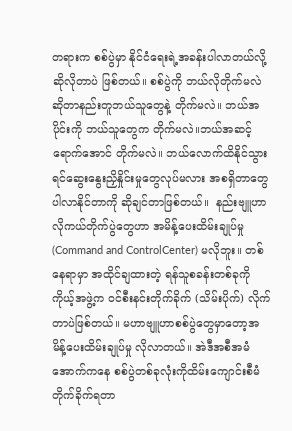တရားက စစ်ပွဲမှာ နိုင်ငံရေးရဲ့အခန်းပါလာတယ်လို့ ဆိုလိုတာပဲ ဖြစ်တယ်။ စစ်ပွဲကို ဘယ်လိုတိုက်မလဲဆိုတာနည်းတူဘယ်သူတွေနဲ့ တိုက်မလဲ။ ဘယ်အပိုင်းကို ဘယ်သူတွေက တိုက်မလဲ။ဘယ်အဆင့်ရောက်အောင် တိုက်မလဲ။ ဘယ်လောက်ထိနိုင်သွားရင်ဆွေးနွေးညှိနှိုင်းမှုတွေလုပ်မလား အစရှိတာတွေ ပါလာနိုင်တာကို ဆိုချင်တာဖြစ်တယ်။  နည်းဗျူဟာ လိုကယ်တိုက်ပွဲတွေဟာ အမိန့်ပေးထိမ်းချုပ်မှု (Command and ControlCenter) မလိုဘူး။ တစ်နေရာမှာ အထိုင်ချထားတဲ့ ရန်သူစခန်းတစ်ခုကို ကိုယ့်အဖွဲ့က ဝင်စီးနင်းတိုက်ခိုက် (သိမ်းပိုက်) လိုက်တာပဲဖြစ်တယ်။ မဟာဗျူဟာစစ်ပွဲတွေမှာတော့အမိန့်ပေးထိမ်းချုပ်မှု လိုလာတယ်။ အဲဒီအစီအမံအောက်ကနေ စစ်ပွဲတစ်ခုလုံးကိုထိမ်းကျောင်းစီမံတိုက်ခိုက်ရတာ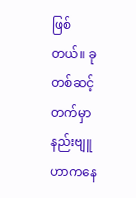ဖြစ် တယ်။ ခုတစ်ဆင့်တက်မှာ နည်းဗျူဟာကနေ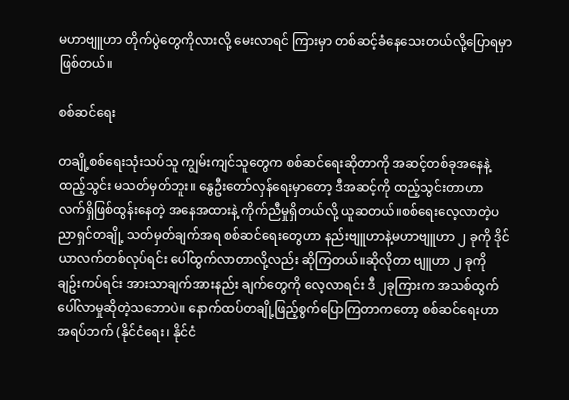မဟာဗျူဟာ တိုက်ပွဲတွေကိုလားလို့ မေးလာရင် ကြားမှာ တစ်ဆင့်ခံနေသေးတယ်လို့ပြောရမှာဖြစ်တယ်။

စစ်ဆင်ရေး

တချို့စစ်ရေးသုံးသပ်သူ ကျွမ်းကျင်သူတွေက စစ်ဆင်ရေးဆိုတာကို အဆင့်တစ်ခုအနေနဲ့ထည့်သွင်း မသတ်မှတ်ဘူး။ နွေဦးတော်လှန်ရေးမှာတော့ ဒီအဆင့်ကို ထည့်သွင်းတာဟာ လက်ရှိဖြစ်ထွန်းနေတဲ့ အနေအထားနဲ့ ကိုက်ညီမှုရှိတယ်လို့ ယူဆတယ်။စစ်ရေးလေ့လာတဲ့ပညာရှင်တချို့ သတ်မှတ်ချက်အရ စစ်ဆင်ရေးတွေဟာ နည်းဗျူဟာနဲ့မဟာဗျူဟာ ၂ ခုကို ဒိုင်ယာလက်တစ်လုပ်ရင်း ပေါ်ထွက်လာတာလို့လည်း ဆိုကြတယ်။ဆိုလိုတာ ဗျူဟာ ၂ ခုကို ချဥ်းကပ်ရင်း အားသာချက်အားနည်း ချက်တွေကို လေ့လာရင်း ဒီ ၂ခုကြားက အသစ်ထွက်ပေါ်လာမှုဆိုတဲ့သဘောပဲ။ နောက်ထပ်တချို့ဖြည့်စွက်ပြောကြတာကတော့ စစ်ဆင်ရေးဟာ အရပ်ဘက် (နိုင်ငံရေး၊ နိုင်ငံ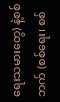ရေးသမားတွေ) နဲ့စစ်ဘက် (စစ်ရေး၊ စစ်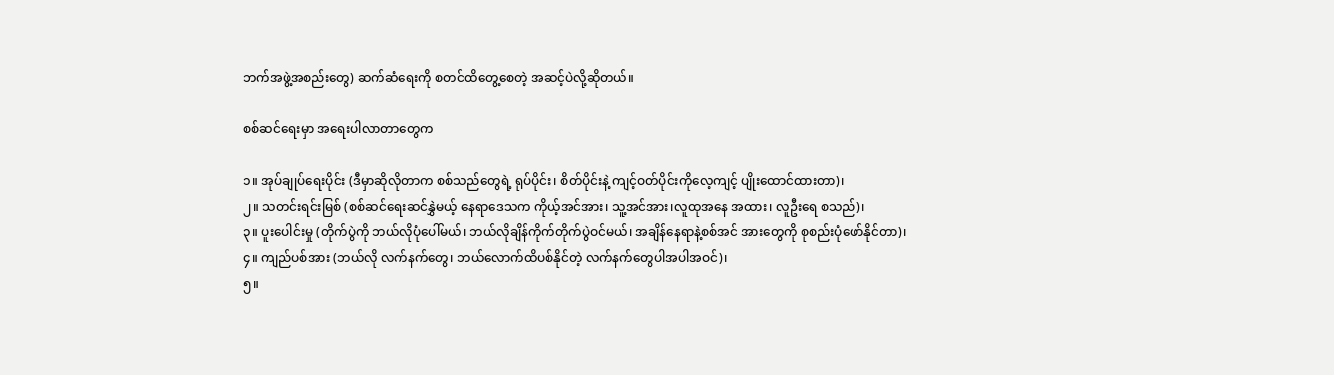ဘက်အဖွဲ့အစည်းတွေ) ဆက်ဆံရေးကို စတင်ထိတွေ့စေတဲ့ အဆင့်ပဲလို့ဆိုတယ်။

စစ်ဆင်ရေးမှာ အ‌ရေးပါလာတာတွေက

၁။ အုပ်ချုပ်ရေးပိုင်း (ဒီမှာဆိုလိုတာက စစ်သည်တွေရဲ့ ရုပ်ပိုင်း၊ စိတ်ပိုင်းနဲ့ ကျင့်ဝတ်ပိုင်းကိုလေ့ကျင့် ပျိုးထောင်ထားတာ)၊
၂။ သတင်းရင်းမြစ် (စစ်ဆင်ရေးဆင်နွှဲမယ့် နေရာဒေသက ကိုယ့်အင်အား၊ သူ့အင်အား၊လူထုအနေ အထား၊ လူဦးရေ စသည်)၊
၃။ ပူးပေါင်းမှု (တိုက်ပွဲကို ဘယ်လိုပုံပေါ်မယ်၊ ဘယ်လိုချိန်ကိုက်တိုက်ပွဲဝင်မယ်၊ အချိန်နေရာနဲ့စစ်အင် အားတွေကို စုစည်းပုံဖော်နိုင်တာ)၊
၄။ ကျည်ပစ်အား (ဘယ်လို လက်နက်တွေ၊ ဘယ်လောက်ထိပစ်နိုင်တဲ့ လက်နက်တွေပါအပါအဝင်)၊
၅။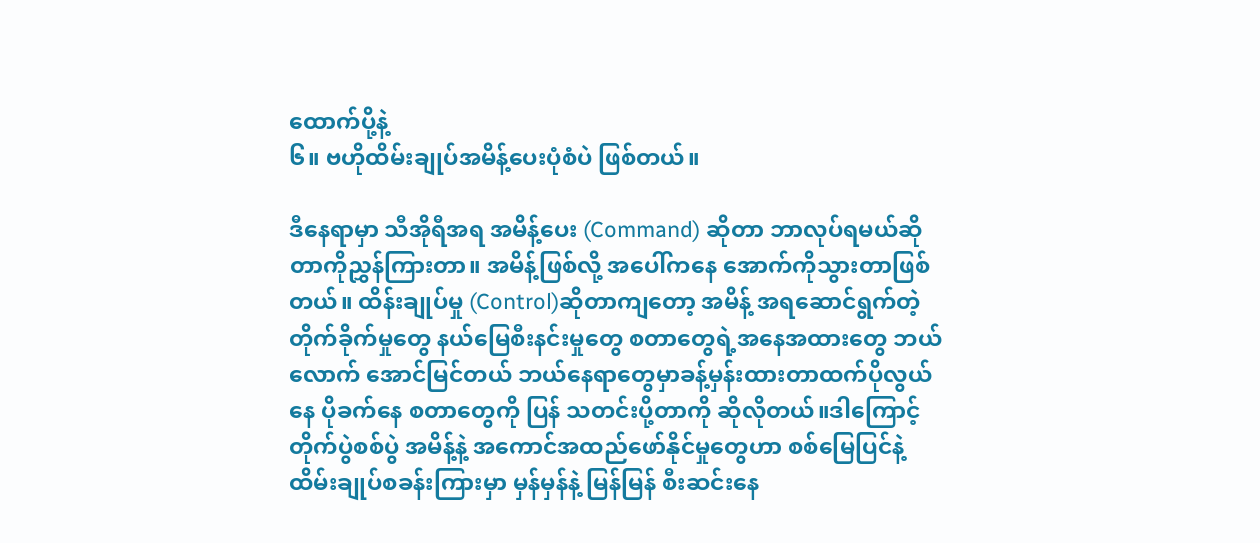ထောက်ပို့နဲ့
၆။ ဗဟိုထိမ်းချုပ်အမိန့်ပေးပုံစံပဲ ဖြစ်တယ်။

ဒီနေရာမှာ သီအိုရီအရ အမိန့်ပေး (Command) ဆိုတာ ဘာလုပ်ရမယ်ဆိုတာကိုညွှန်ကြားတာ။ အမိန့်ဖြစ်လို့ အပေါ်ကနေ အောက်ကိုသွားတာဖြစ်တယ်။ ထိန်းချုပ်မှု (Control)ဆိုတာကျတော့ အမိန့် အရဆောင်ရွက်တဲ့ တိုက်ခိုက်မှုတွေ နယ်မြေစီးနင်းမှုတွေ စတာတွေရဲ့အနေအထားတွေ ဘယ်လောက် အောင်မြင်တယ် ဘယ်နေရာတွေမှာခန့်မှန်းထားတာထက်ပိုလွယ်နေ ပိုခက်နေ စတာတွေကို ပြန် သတင်းပို့တာကို ဆိုလိုတယ်။ဒါကြောင့် တိုက်ပွဲစစ်ပွဲ အမိန့်နဲ့ အကောင်အထည်ဖော်နိုင်မှုတွေဟာ စစ်မြေပြင်နဲ့ထိမ်းချုပ်စခန်းကြားမှာ မှန်မှန်နဲ့ မြန်မြန် စီးဆင်းနေ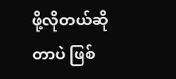ဖို့လိုတယ်ဆိုတာပဲ ဖြစ်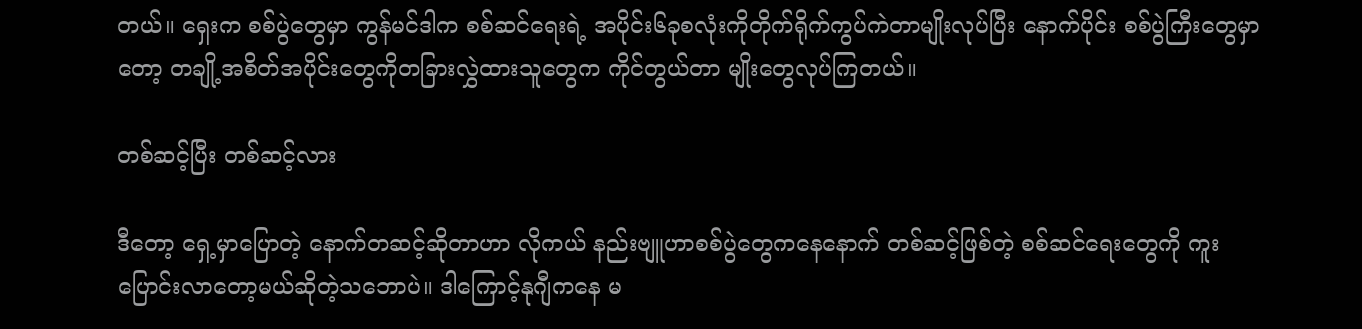တယ်။ ရှေးက စစ်ပွဲတွေမှာ ကွန်မင်ဒါက စစ်ဆင်ရေးရဲ့ အပိုင်း၆ခုစလုံးကိုတိုက်ရိုက်ကွပ်ကဲတာမျိုးလုပ်ပြီး နောက်ပိုင်း စစ်ပွဲကြီးတွေမှာတော့ တချို့အစိတ်အပိုင်းတွေကိုတခြားလွှဲထားသူတွေက ကိုင်တွယ်တာ မျိုးတွေလုပ်ကြတယ်။

တစ်ဆင့်ပြီး တစ်ဆင့်လား

ဒီတော့ ရှေ့မှာပြောတဲ့ နောက်တဆင့်ဆိုတာဟာ လိုကယ် နည်းဗျူဟာစစ်ပွဲတွေကနေနောက် တစ်ဆင့်ဖြစ်တဲ့ စစ်ဆင်ရေးတွေကို ကူးပြောင်းလာတော့မယ်ဆိုတဲ့သဘောပဲ။ ဒါကြောင့်နုဂျီကနေ မ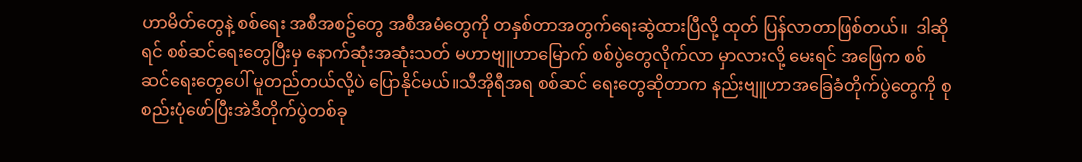ဟာမိတ်တွေနဲ့ စစ်ရေး အစီအစဥ်တွေ အစီအမံတွေကို တနှစ်တာအတွက်ရေးဆွဲထားပြီလို့ ထုတ် ပြန်လာတာဖြစ်တယ်။  ဒါဆိုရင် စစ်ဆင်ရေးတွေပြီးမှ နောက်ဆုံးအဆုံးသတ် မဟာဗျူဟာမြောက် စစ်ပွဲတွေလိုက်လာ မှာလားလို့ မေးရင် အဖြေက စစ်ဆင်ရေးတွေပေါ် မူတည်တယ်လို့ပဲ ပြောနိုင်မယ်။သီအိုရီအရ စစ်ဆင် ရေးတွေဆိုတာက နည်းဗျူဟာအခြေခံတိုက်ပွဲတွေကို စုစည်းပုံဖော်ပြီးအဲဒီတိုက်ပွဲတစ်ခု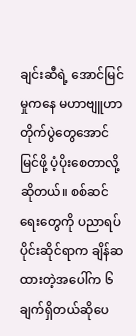ချင်းဆီရဲ့ အောင်မြင်မှုကနေ မဟာဗျူဟာတိုက်ပွဲတွေအောင်မြင်ဖို့ ပံ့ပိုးစေတာလို့ ဆိုတယ်။ စစ်ဆင်ရေးတွေကို ပညာရပ်ပိုင်းဆိုင်ရာက ချိန်ဆထားတဲ့အ‌ပေါ်က ၆ချက်ရှိတယ်ဆိုပေ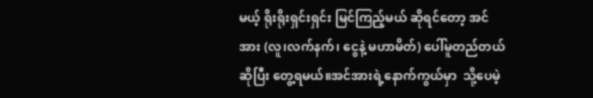မယ့် ရိုးရိုးရှင်းရှင်း မြင်ကြည့်မယ် ဆိုရင်တော့ အင်အား (လူ၊လက်နက်၊ ငွေနဲ့ မဟာမိတ်) ပေါ်မူတည်တယ်ဆိုပြီး တွေ့ရမယ်။အင်အားရဲ့နောက်ကွယ်မှာ  သို့ပေမဲ့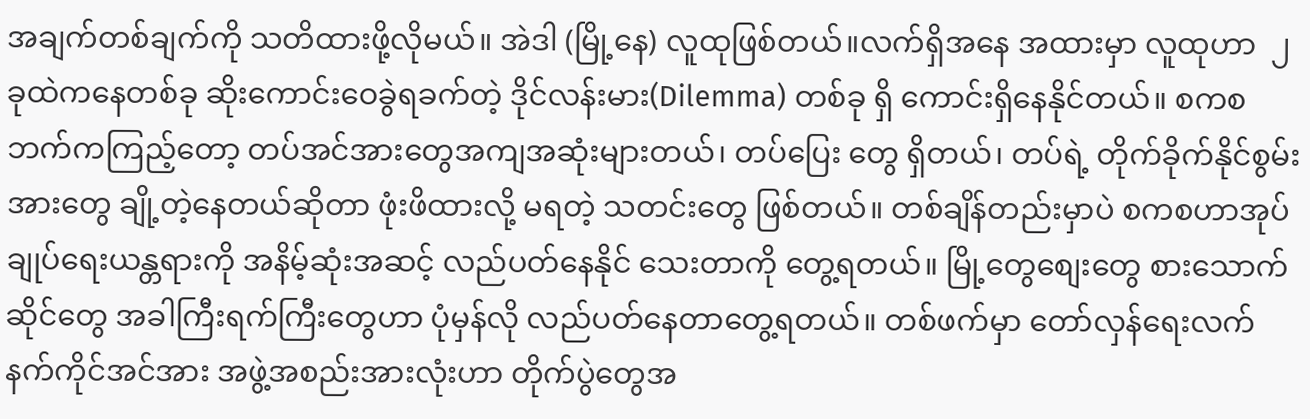အချက်တစ်ချက်ကို သတိထားဖို့လိုမယ်။ အဲဒါ (မြို့နေ) လူထုဖြစ်တယ်။လက်ရှိအနေ အထားမှာ လူထုဟာ  ၂ ခုထဲကနေတစ်ခု ဆိုးကောင်းဝေခွဲရခက်တဲ့ ဒိုင်လန်းမား(Dilemma) တစ်ခု ရှိ ကောင်းရှိနေနိုင်တယ်။ စကစဘက်ကကြည့်တော့ တပ်အင်အားတွေအကျအဆုံးများတယ်၊ တပ်ပြေး တွေ ရှိတယ်၊ တပ်ရဲ့ တိုက်ခိုက်နိုင်စွမ်းအားတွေ ချို့တဲ့နေတယ်ဆိုတာ ဖုံးဖိထားလို့ မရတဲ့ သတင်းတွေ ဖြစ်တယ်။ တစ်ချိန်တည်းမှာပဲ စကစဟာအုပ်ချုပ်ရေးယန္တရားကို အနိမ့်ဆုံးအဆင့် လည်ပတ်နေနိုင် သေးတာကို တွေ့ရတယ်။ မြို့တွေစျေးတွေ စားသောက်ဆိုင်တွေ အခါကြီးရက်ကြီးတွေဟာ ပုံမှန်လို လည်ပတ်နေတာတွေ့ရတယ်။ တစ်ဖက်မှာ တော်လှန်ရေးလက်နက်ကိုင်အင်အား အဖွဲ့အစည်းအားလုံးဟာ တိုက်ပွဲတွေအ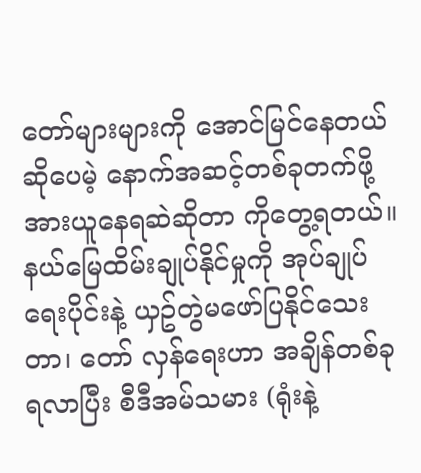တော်များများကို အောင်မြင်နေတယ်ဆိုပေမဲ့ နောက်အဆင့်တစ်ခုတက်ဖို့ အားယူနေရဆဲဆိုတာ ကိုတွေ့ရတယ်။ နယ်မြေထိမ်းချုပ်နိုင်မှုကို အုပ်ချုပ်ရေးပိုင်းနဲ့ ယှဥ်တွဲမဖော်ပြနိုင်သေးတာ၊ တော် လှန်ရေးဟာ အချိန်တစ်ခု ရလာပြီး စီဒီအမ်သမား (ရုံးနဲ့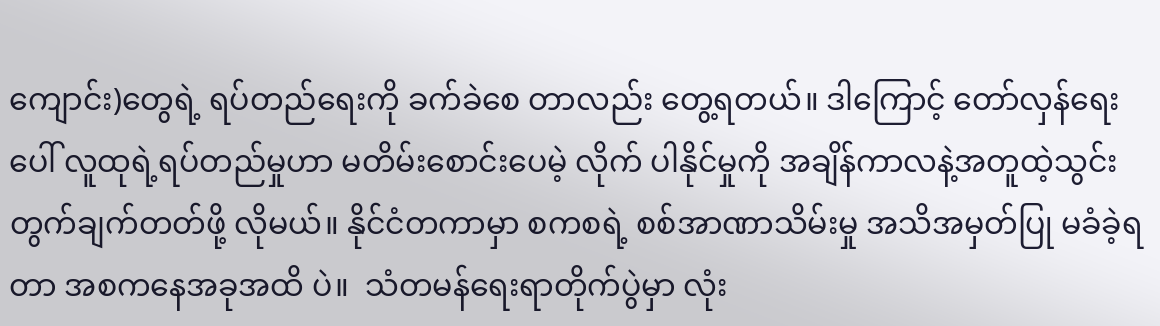ကျောင်း)တွေရဲ့ ရပ်တည်ရေးကို ခက်ခဲစေ တာလည်း တွေ့ရတယ်။ ဒါကြောင့် တော်လှန်ရေးပေါ် လူထုရဲ့ရပ်တည်မှုဟာ မတိမ်း‌စောင်းပေမဲ့ လိုက် ပါနိုင်မှုကို အချိန်ကာလနဲ့အတူထဲ့သွင်းတွက်ချက်တတ်ဖို့ လိုမယ်။ နိုင်ငံတကာမှာ စကစရဲ့ စစ်အာဏာသိမ်းမှု အသိအမှတ်ပြု မခံခဲ့ရတာ အစကနေအခုအထိ ပဲ။  သံတမန်ရေးရာတိုက်ပွဲမှာ လုံး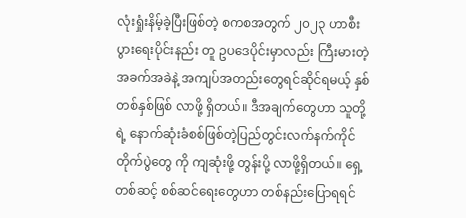လုံးရှုံးနိမ့်ခဲ့ပြီးဖြစ်တဲ့ စကစအတွက် ၂၀၂၃ ဟာစီးပွားရေးပိုင်းနည်း တူ ဥပဒေပိုင်းမှာလည်း ကြီးမားတဲ့ အခက်အခဲနဲ့ အကျပ်အတည်းတွေရင်ဆိုင်ရမယ့် နှစ်တစ်နှစ်ဖြစ် လာဖို့ ရှိတယ်။ ဒီအချက်တွေဟာ သူတို့ရဲ့ နောက်ဆုံးခံစစ်ဖြစ်တဲ့ပြည်တွင်းလက်နက်ကိုင်တိုက်ပွဲတွေ ကို ကျဆုံးဖို့ တွန်းပို့ လာဖို့ရှိတယ်။ ရှေ့တစ်ဆင့် စစ်ဆင်ရေးတွေဟာ တစ်နည်းပြောရရင်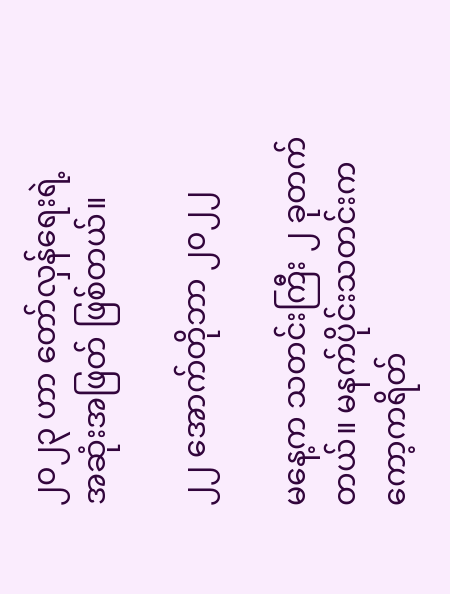၂၀၂၃ ဟာ တော်လှန်ရေးရဲ့
အဆုံးအဖြတ် ဖြစ်တယ်။

၂၂ အောက်တိုဘာ ၂၀၂၂

မနေ့က သတင်းကြီး ၂ ခုတက်တယ်။ မနက်ပိုင်းသတင်းက ကော့ကရိတ်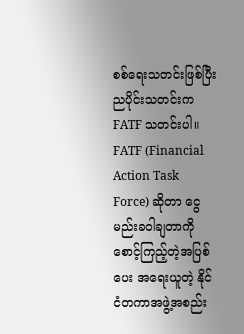စစ်‌ရေးသတင်းဖြစ်ပြီး ညပိုင်းသတင်းက FATF သတင်းပါ။ FATF (Financial Action Task Force) ဆိုတာ ငွေမည်းခဝါချတာကို စောင့်ကြည့်တဲ့အပြစ် ပေး အ‌ရေးယူတဲ့ နိုင်ငံတကာအဖွဲ့အစည်း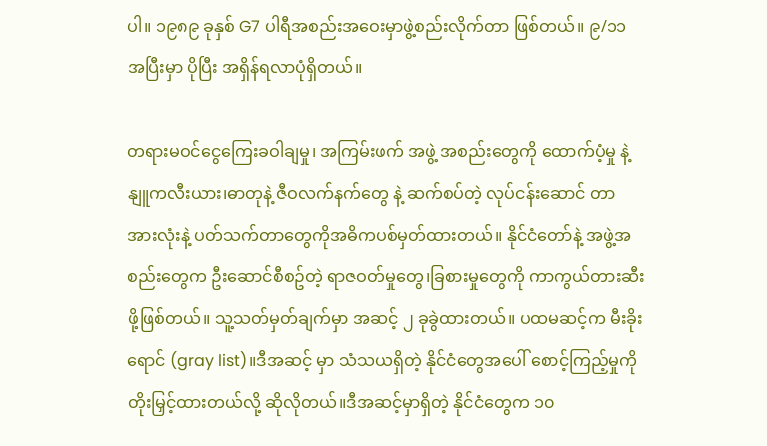ပါ။ ၁၉၈၉ ခုနှစ် G7 ပါရီအစည်းအဝေးမှာဖွဲ့စည်းလိုက်တာ ဖြစ်တယ်။ ၉/၁၁ အပြီးမှာ ပိုပြီး အရှိန်ရလာပုံရှိတယ်။

တရားမဝင်‌ငွေကြေးခဝါချမှု၊ အကြမ်းဖက် အဖွဲ့ အစည်းတွေကို ထောက်ပံ့မှု နဲ့ နျူကလီးယား၊ဓာတုနဲ့ ဇီဝလက်နက်တွေ နဲ့ ဆက်စပ်တဲ့ လုပ်ငန်းဆောင် တာအားလုံးနဲ့ ပတ်သက်တာတွေကိုအဓိကပစ်မှတ်ထားတယ်။ နိုင်ငံတော်နဲ့ အဖွဲ့အစည်းတွေက ဦးဆောင်စီစဥ်တဲ့ ရာဇဝတ်မှုတွေ၊ခြစားမှုတွေကို ကာကွယ်တားဆီးဖို့ဖြစ်တယ်။ သူ့သတ်မှတ်ချက်မှာ အဆင့် ၂ ခုခွဲထားတယ်။ ပထမဆင့်က မီးခိုးရောင် (gray list)။ဒီအဆင့် မှာ သံသယရှိတဲ့ နိုင်ငံတွေအပေါ် စောင့်ကြည့်မှုကို တိုးမြှင့်ထားတယ်လို့ ဆိုလိုတယ်။ဒီအဆင့်မှာရှိတဲ့ နိုင်ငံတွေက ၁၀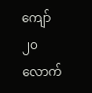ကျော် ၂၀ လောက်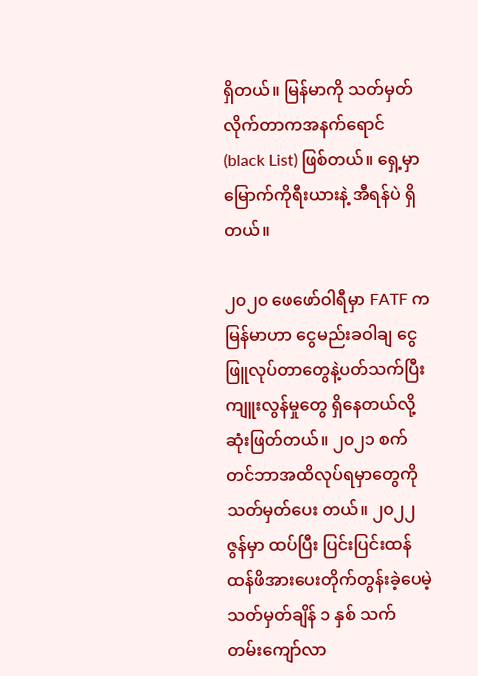ရှိတယ်။ မြန်မာကို သတ်မှတ်လိုက်တာကအနက်ရောင် (black List) ဖြစ်တယ်။ ရှေ့မှာ မြောက်ကိုရီးယားနဲ့ အီရန်ပဲ ရှိတယ်။

၂၀၂၀ ဖေဖော်ဝါရီမှာ FATF က မြန်မာဟာ ငွေမည်းခဝါချ ငွေဖြူလုပ်တာတွေနဲ့ပတ်သက်ပြီး ကျူးလွန်မှုတွေ ရှိနေတယ်လို့ ဆုံးဖြတ်တယ်။ ၂၀၂၁ စက်တင်ဘာအထိလုပ်ရမှာတွေကို သတ်မှတ်ပေး တယ်။ ၂၀၂၂ ဇွန်မှာ ထပ်ပြီး ပြင်းပြင်းထန်ထန်ဖိအားပေးတိုက်တွန်းခဲ့ပေမဲ့ သတ်မှတ်ချိန် ၁ နှစ် သက် တမ်းကျော်လာ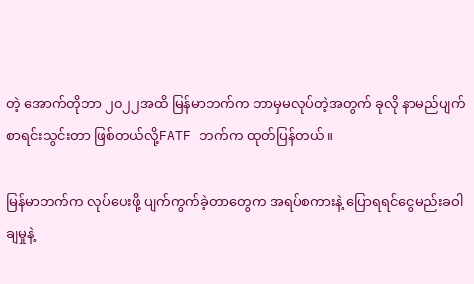တဲ့ အောက်တိုဘာ ၂၀၂၂အထိ မြန်မာဘက်က ဘာမှမလုပ်တဲ့အတွက် ခုလို နာမည်ပျက် စာရင်းသွင်းတာ ဖြစ်တယ်လို့FATF ဘက်က ထုတ်ပြန်တယ်။

မြန်မာဘက်က လုပ်ပေးဖို့ ပျက်ကွက်ခဲ့တာတွေက အရပ်စကားနဲ့ ပြောရရင်ငွေမည်းခဝါချမှုနဲ့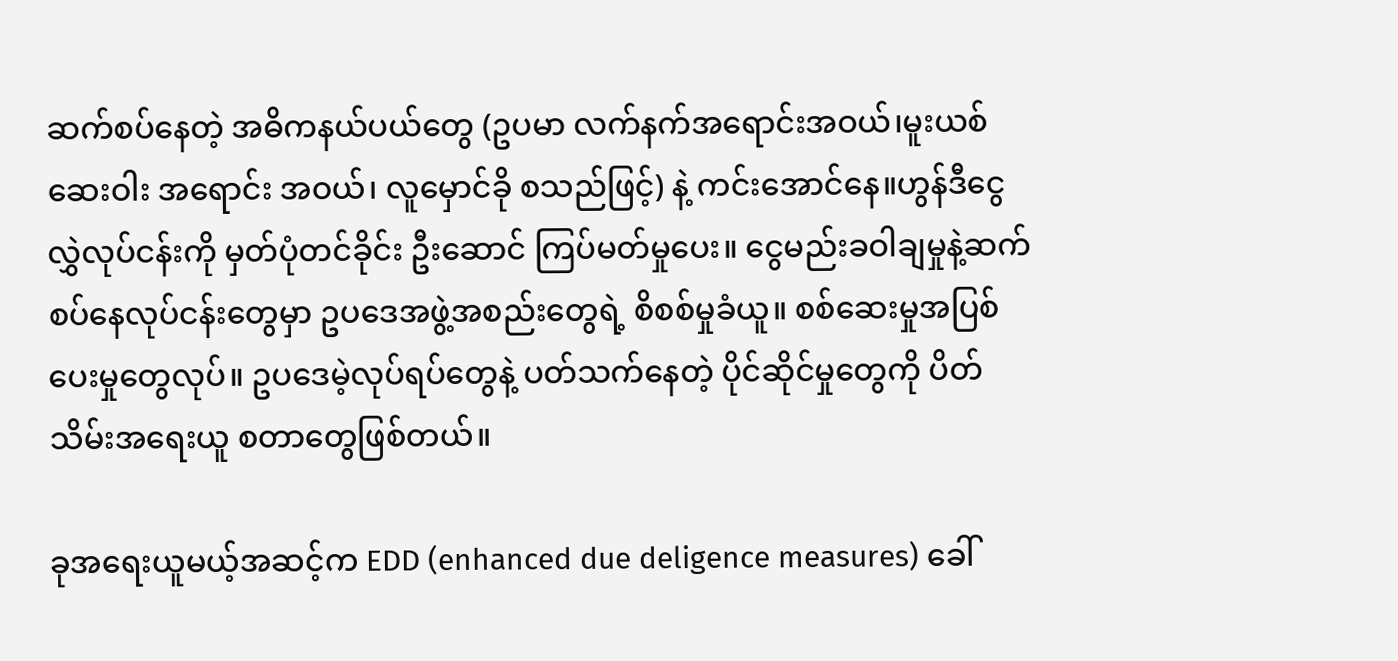ဆက်စပ်နေတဲ့ အဓိကနယ်ပယ်တွေ (ဥပမာ လက်နက်အရောင်းအဝယ်၊မူးယစ်ဆေးဝါး အရောင်း အဝယ်၊ လူမှောင်ခို စသည်ဖြင့်) နဲ့ ကင်းအောင်နေ။ဟွန်ဒီငွေလွှဲလုပ်ငန်းကို မှတ်ပုံတင်ခိုင်း ဦးဆောင် ကြပ်မတ်မှုပေး။ ငွေမည်းခဝါချမှုနဲ့ဆက်စပ်နေလုပ်ငန်းတွေမှာ ဥပဒေအဖွဲ့အစည်းတွေရဲ့ စိစစ်မှုခံယူ။ စစ်ဆေးမှုအပြစ်ပေးမှုတွေလုပ်။ ဥပဒေမဲ့လုပ်ရပ်တွေနဲ့ ပတ်သက်နေတဲ့ ပိုင်ဆိုင်မှုတွေကို ပိတ်သိမ်းအရေးယူ စတာတွေဖြစ်တယ်။

ခုအရေးယူမယ့်အဆင့်က EDD (enhanced due deligence measures) ခေါ်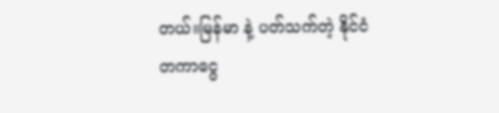တယ်။မြန်မာ နဲ့ ပတ်သက်တဲ့ နိုင်ငံတကာငွေ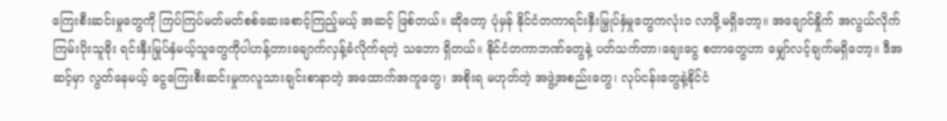ကြေးစီးဆင်းမှုတွေကို ကြပ်ကြပ်မတ်မတ်စစ်ဆေးစောင့်ကြည့်မယ့် အဆင့် ဖြစ်တယ်။ ဆိုတော့ ပုံမှန် နိုင်ငံတကာရင်းနှီးမြှုပ်နှံမှုတွေကလုံးဝ လာဖို့မရှိတော့။ အချောင်နှိုက် အလွယ်လိုက် ကြမ်းပိုးသူခိုး ရင်းနှီးမြုပ်နှံမယ့်သူတွေကိုပါဟန့်တားချောက်လှန့်ခံလိုက်ရတဲ့ သဘော ရှိတယ်။ နိုင်ငံတကာဘဏ်တွေနဲ့ ပတ်သက်တာ၊ချေးငွေ စတာတွေဟာ မျှော်လင့်ချက်မရှိတော့။ ဒီအဆင့်မှာ လွတ်နေမယ့် ငွေကြေးစီးဆင်းမှုကလူသားချင်းစာနာတဲ့ အထောက်အကူတွေ၊ အစိုးရ မဟုတ်တဲ့ အဖွဲ့အစည်းတွေ၊ လုပ်ငန်းတွေနဲ့နိုင်ငံ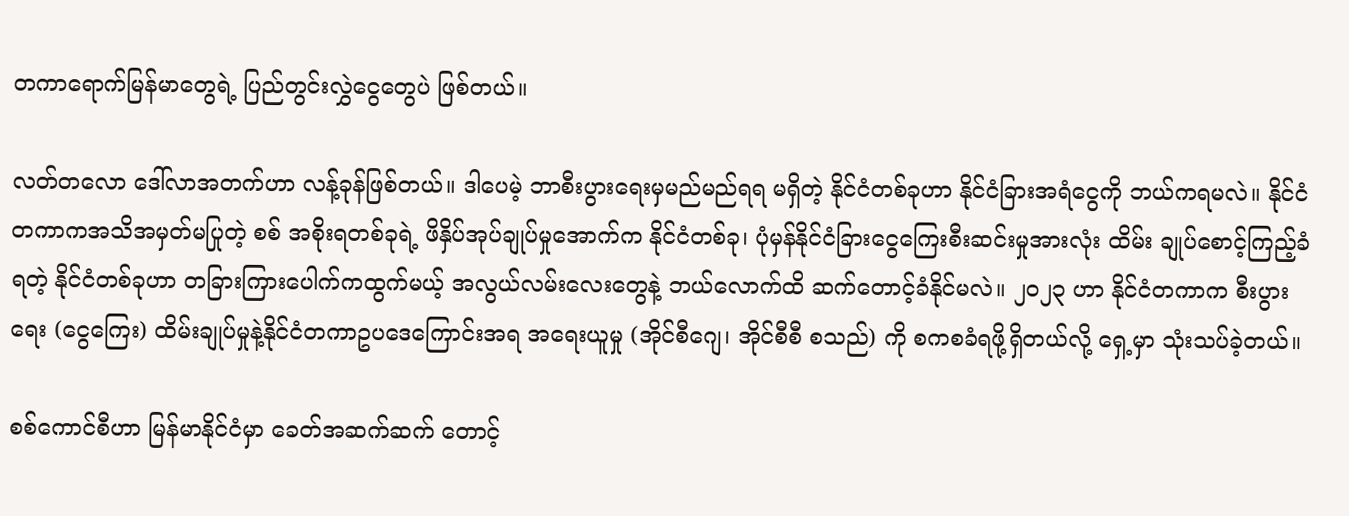တကာရောက်မြန်မာတွေရဲ့ ပြည်တွင်းလွှဲငွေတွေပဲ ဖြစ်တယ်။

လတ်တလော ဒေါ်လာအတက်ဟာ လန့်ခုန်ဖြစ်တယ်။ ဒါပေမဲ့ ဘာစီးပွားရေးမှမည်မည်ရရ မရှိတဲ့ နိုင်ငံတစ်ခုဟာ နိုင်ငံခြားအရံငွေကို ဘယ်ကရမလဲ။ နိုင်ငံတကာကအသိအမှတ်မပြုတဲ့ စစ် အစိုးရတစ်ခုရဲ့ ဖိနှိပ်အုပ်ချုပ်မှုအောက်က နိုင်ငံတစ်ခု၊ ပုံမှန်နိုင်ငံခြားငွေကြေးစီးဆင်းမှုအားလုံး ထိမ်း ချုပ်စောင့်ကြည့်ခံရတဲ့ နိုင်ငံတစ်ခုဟာ တခြားကြားပေါက်ကထွက်မယ့် အလွယ်လမ်းလေးတွေနဲ့ ဘယ်လောက်ထိ ဆက်တောင့်ခံနိုင်မလဲ။ ၂၀၂၃ ဟာ နိုင်ငံတကာက စီးပွားရေး (ငွေကြေး) ထိမ်းချုပ်မှုနဲ့နိုင်ငံတကာဥပဒေကြောင်းအရ အရေးယူမှု (အိုင်စီဂျေ၊ အိုင်စီစီ စသည်) ကို စကစခံရဖို့ရှိတယ်လို့ ရှေ့မှာ သုံးသပ်ခဲ့တယ်။

စစ်ကောင်စီဟာ မြန်မာနိုင်ငံမှာ ခေတ်အဆက်ဆက် တောင့်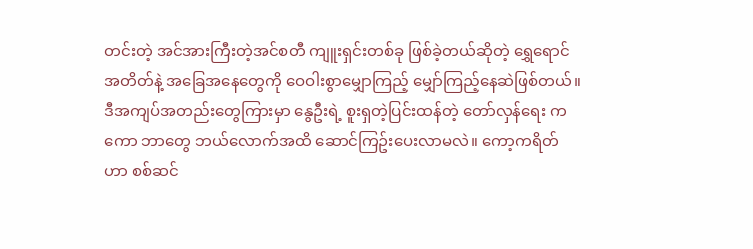တင်းတဲ့ အင်အားကြီးတဲ့အင်စတီ ကျူးရှင်းတစ်ခု ဖြစ်ခဲ့တယ်ဆိုတဲ့ ရွှေရောင်အတိတ်နဲ့ အခြေအနေတွေကို ဝေဝါးစွာမျှောကြည့် မျှော်ကြည့်နေဆဲဖြစ်တယ်။ ဒီအကျပ်အတည်းတွေကြားမှာ နွေဦးရဲ့ စူးရှတဲ့ပြင်းထန်တဲ့ တော်လှန်ရေး ကကော ဘာတွေ ဘယ်လောက်အထိ ‌ဆောင်ကြဥ်းပေးလာမလဲ။ ကော့ကရိတ်ဟာ စစ်ဆင်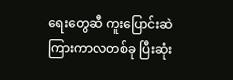ရေးတွေဆီ ကူးပြောင်းဆဲကြားကာလတစ်ခု ပြီးဆုံး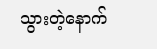သွားတဲ့နောက်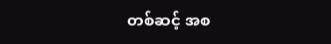တစ်ဆင့် အစ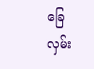ခြေလှမ်း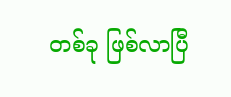တစ်ခု ဖြစ်လာပြီ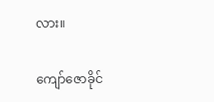လား။

ကျော်ဇောခိုင်